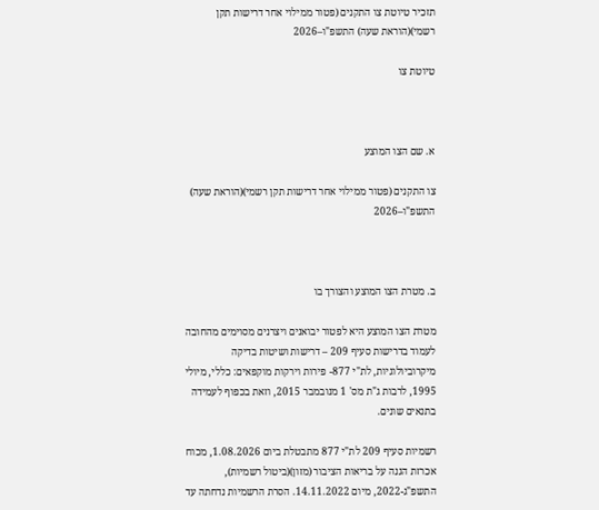תזכיר טיוטת צו התקנים (פטור ממילוי אחר דרישות תקן רשמי)(הוראת שעה) התשפ"ו–2026

טיוטת צו



א. שם הצו המוצע

צו התקנים (פטור ממילוי אחר דרישות תקן רשמי)(הוראת שעה) התשפ"ו–2026



ב. מטרת הצו המוצע והצורך בו

מטרת הצו המוצע היא לפטור יבואנים ויצרנים מסוימים מהחובה לעמוד בדרישות סעיף 209 – דרישות ושיטות בדיקה מיקרוביולוגיות, לת"י 877- פירות וירקות מוקפאים: כללי, מיולי 1995, לרבות ג"ת מס' 1 מנובמבר 2015, וזאת בכפוף לעמידה בתנאים שונים.

רשמיות סעיף 209 לת"י 877 מתבטלת ביום 1.08.2026, מכוח אכרזת הגנה על בריאות הציבור (מזון)(ביטול רשמיות), התשפ"ג-2022, מיום 14.11.2022. הסרת הרשמיות נדחתה עד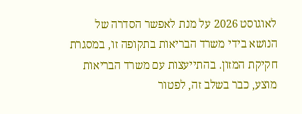לאוגוסט 2026 על מנת לאפשר הסדרה של הנושא בידי משרד הבריאות בתקופה זו, במסגרת חקיקת המזון. בהתייעצות עם משרד הבריאות מוצע, כבר בשלב זה, לפטור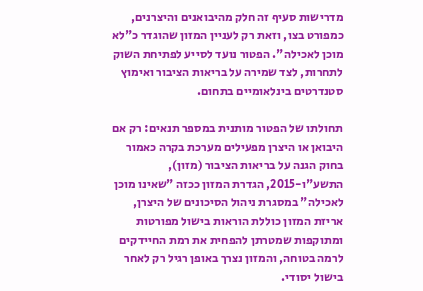מדרישות סעיף זה חלק מהיבואנים והיצרנים, כמפורט בצו, וזאת רק לעניין המזון שהוגדר כ"לא מוכן לאכילה". הפטור נועד לסייע לפתיחת השוק לתחרות, לצד שמירה על בריאות הציבור ואימוץ סטנדרטים בינלאומיים בתחום.

תחולתו של הפטור מותנית במספר תנאים: רק אם היבואן או היצרן מפעילים מערכת בקרה כאמור בחוק הגנה על בריאות הציבור (מזון), התשע"ו-2015, הגדרת המזון ככזה "שאינו מוכן לאכילה" במסגרת ניהול הסיכונים של היצרן, אריזת המזון כוללת הוראות בישול מפורטות ומתוקפות שמטרתן להפחית את רמת החיידקים לרמה בטוחה, והמזון נצרך באופן רגיל רק לאחר בישול יסודי.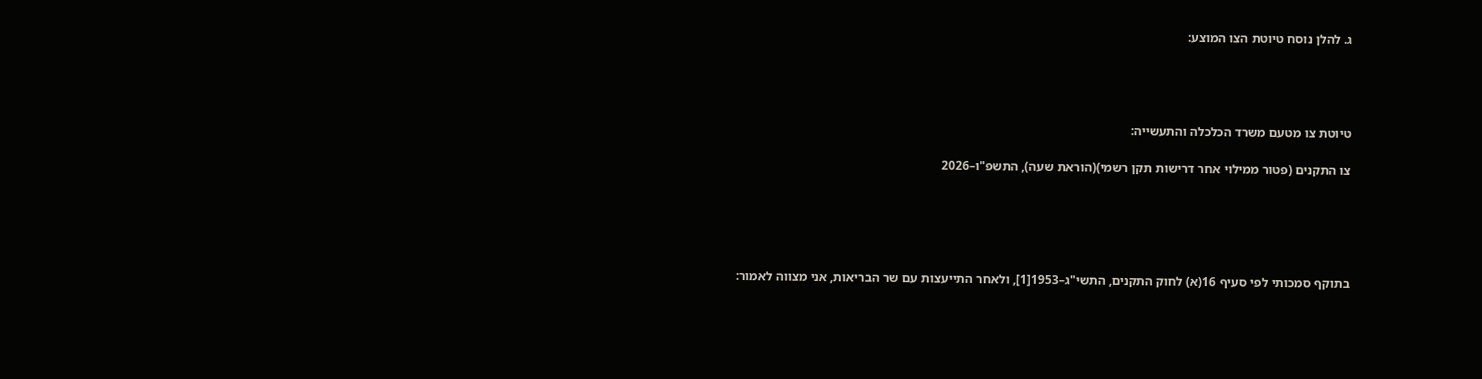ג. להלן נוסח טיוטת הצו המוצע:




טיוטת צו מטעם משרד הכלכלה והתעשייה:

צו התקנים (פטור ממילוי אחר דרישות תקן רשמי)(הוראת שעה), התשפ"ו–2026





בתוקף סמכותי לפי סעיף 16(א) לחוק התקנים, התשי"ג–1953[1], ולאחר התייעצות עם שר הבריאות, אני מצווה לאמור: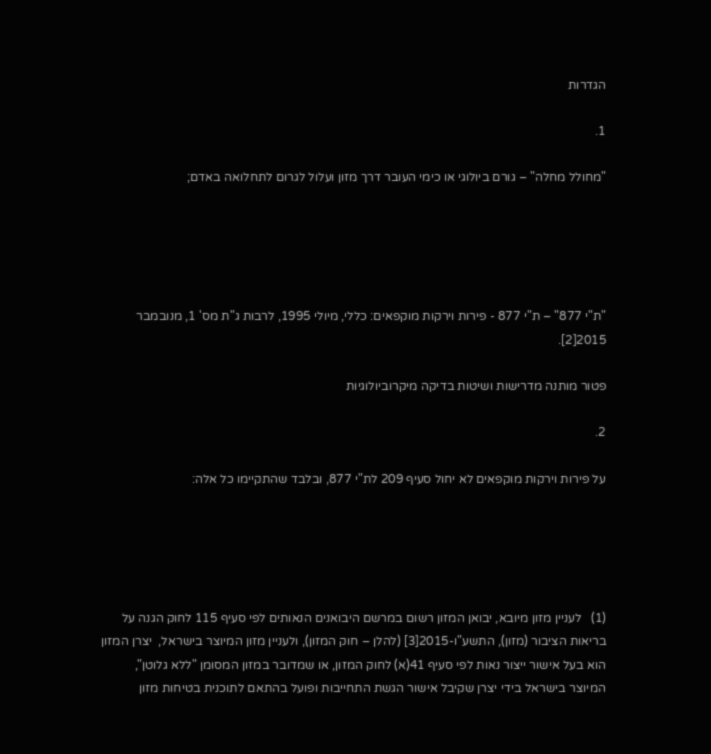הגדרות

1.

"מחולל מחלה" – גורם ביולוגי או כימי העובר דרך מזון ועלול לגרום לתחלואה באדם;





"ת"י 877" – ת"י 877 - פירות וירקות מוקפאים: כללי, מיולי 1995, לרבות ג"ת מס' 1, מנובמבר 2015[2].

פטור מותנה מדרישות ושיטות בדיקה מיקרוביולוגיות

2.

על פירות וירקות מוקפאים לא יחול סעיף 209 לת"י 877, ובלבד שהתקיימו כל אלה:





(1)   לעניין מזון מיובא, יבואן המזון רשום במרשם היבואנים הנאותים לפי סעיף 115 לחוק הגנה על בריאות הציבור (מזון), התשע"ו-2015[3] (להלן – חוק המזון), ולעניין מזון המיוצר בישראל,  יצרן המזון הוא בעל אישור ייצור נאות לפי סעיף 41(א) לחוק המזון, או שמדובר במזון המסומן "ללא גלוטן", המיוצר בישראל בידי יצרן שקיבל אישור הגשת התחייבות ופועל בהתאם לתוכנית בטיחות מזון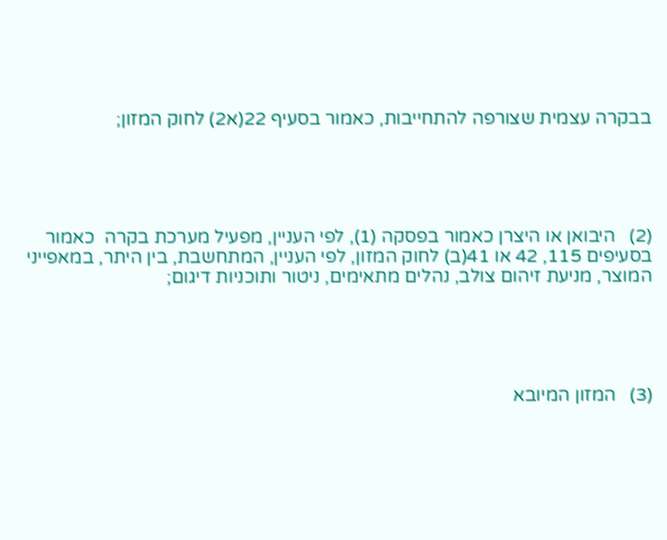בבקרה עצמית שצורפה להתחייבות, כאמור בסעיף 22(א2) לחוק המזון;





(2)   היבואן או היצרן כאמור בפסקה (1), לפי העניין, מפעיל מערכת בקרה  כאמור בסעיפים 115, 42 או 41(ב) לחוק המזון, לפי העניין, המתחשבת, בין היתר, במאפייני המוצר, מניעת זיהום צולב, נהלים מתאימים, ניטור ותוכניות דיגום;





(3)   המזון המיובא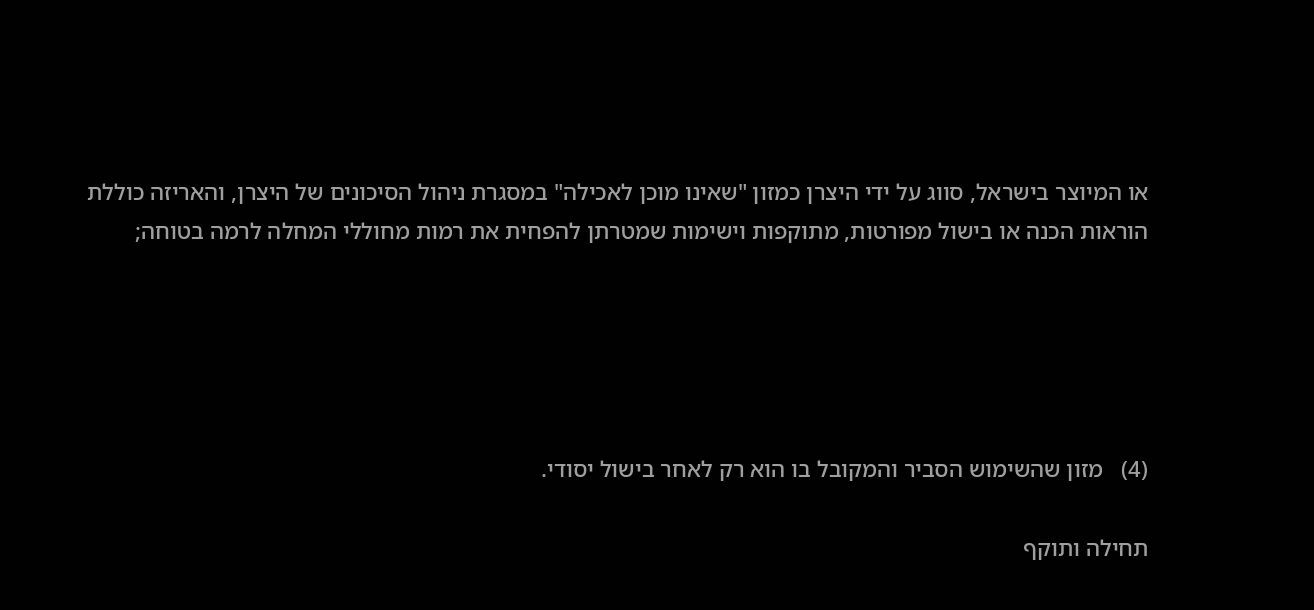או המיוצר בישראל, סווג על ידי היצרן כמזון "שאינו מוכן לאכילה" במסגרת ניהול הסיכונים של היצרן, והאריזה כוללת הוראות הכנה או בישול מפורטות, מתוקפות וישימות שמטרתן להפחית את רמות מחוללי המחלה לרמה בטוחה;





(4)   מזון שהשימוש הסביר והמקובל בו הוא רק לאחר בישול יסודי.

תחילה ותוקף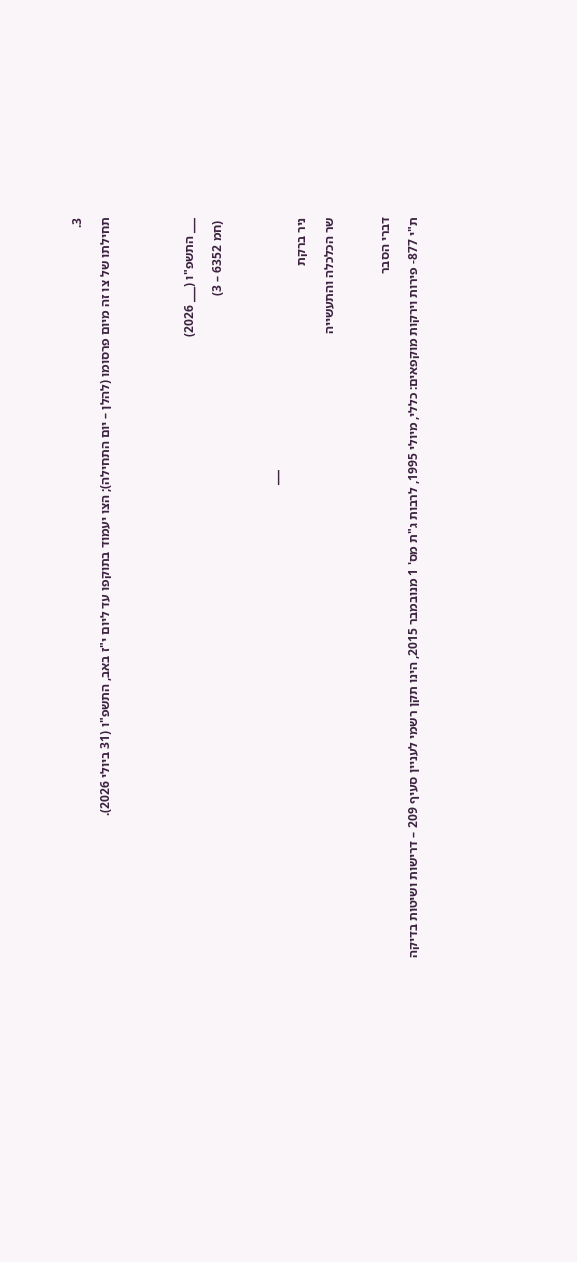3.

תחילתו של צו זה מיום פרסומו (להלן – יום התחילה); הצו יעמוד בתוקפו עד ליום י"ז באב, התשפ"ו (31 ביולי 2026).





___ התשפ"ו (___ 2026)

 (חמ 6352 – 3)



                                                                              ___

ניר ברקת

שר הכלכלה והתעשייה



דברי הסבר

ת"י 877- פירות וירקות מוקפאים: כללי, מיולי 1995, לרבות ג"ת מס' 1 מנובמבר 2015, הינו תקן רשמי לעניין סעיף 209 – דרישות ושיטות בדיקה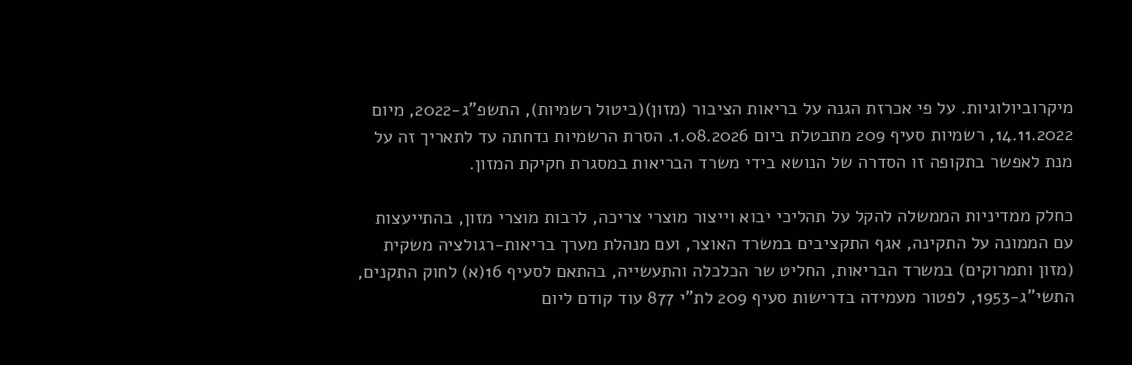מיקרוביולוגיות. על פי אכרזת הגנה על בריאות הציבור (מזון)(ביטול רשמיות), התשפ"ג-2022, מיום 14.11.2022, רשמיות סעיף 209 מתבטלת ביום 1.08.2026. הסרת הרשמיות נדחתה עד לתאריך זה על מנת לאפשר בתקופה זו הסדרה של הנושא בידי משרד הבריאות במסגרת חקיקת המזון.

כחלק ממדיניות הממשלה להקל על תהליכי יבוא וייצור מוצרי צריכה, לרבות מוצרי מזון, בהתייעצות עם הממונה על התקינה, אגף התקציבים במשרד האוצר, ועם מנהלת מערך בריאות-רגולציה משקית (מזון ותמרוקים) במשרד הבריאות, החליט שר הכלכלה והתעשייה, בהתאם לסעיף 16(א) לחוק התקנים, התשי"ג-1953, לפטור מעמידה בדרישות סעיף 209 לת"י 877 עוד קודם ליום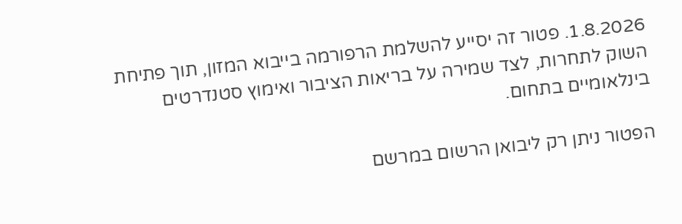1.8.2026. פטור זה יסייע להשלמת הרפורמה בייבוא המזון, תוך פתיחת השוק לתחרות, לצד שמירה על בריאות הציבור ואימוץ סטנדרטים בינלאומיים בתחום.

הפטור ניתן רק ליבואן הרשום במרשם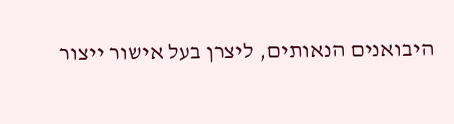היבואנים הנאותים, ליצרן בעל אישור ייצור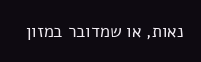נאות, או שמדובר במזון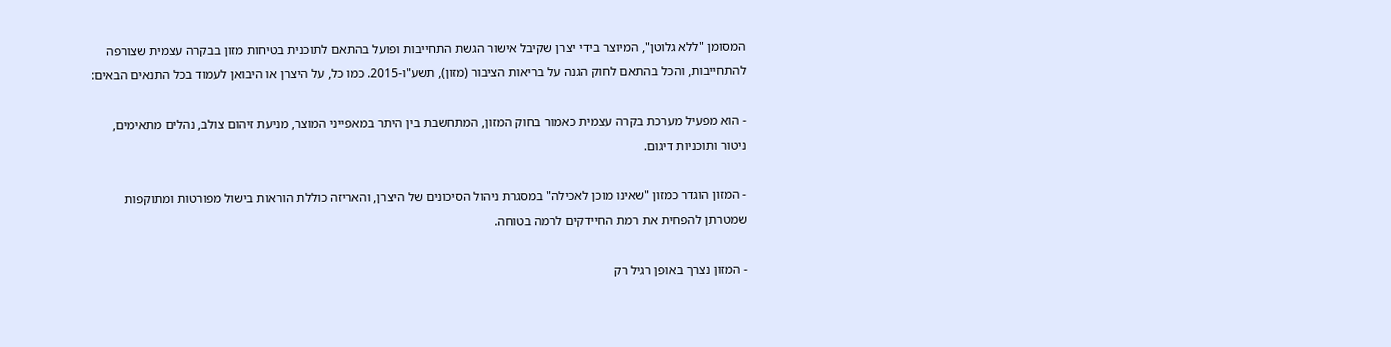המסומן "ללא גלוטן", המיוצר בידי יצרן שקיבל אישור הגשת התחייבות ופועל בהתאם לתוכנית בטיחות מזון בבקרה עצמית שצורפה להתחייבות, והכל בהתאם לחוק הגנה על בריאות הציבור (מזון), תשע"ו-2015. כמו כל, על היצרן או היבואן לעמוד בכל התנאים הבאים:

- הוא מפעיל מערכת בקרה עצמית כאמור בחוק המזון, המתחשבת בין היתר במאפייני המוצר, מניעת זיהום צולב, נהלים מתאימים, ניטור ותוכניות דיגום.

- המזון הוגדר כמזון "שאינו מוכן לאכילה" במסגרת ניהול הסיכונים של היצרן, והאריזה כוללת הוראות בישול מפורטות ומתוקפות שמטרתן להפחית את רמת החיידקים לרמה בטוחה.

- המזון נצרך באופן רגיל רק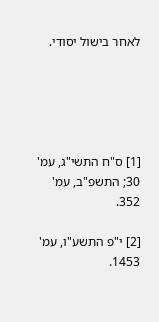לאחר בישול יסודי.





[1] ס"ח התשי"ג, עמ' 30; התשפ"ב, עמ' 352.

[2] י"פ התשע"ו, עמ' 1453.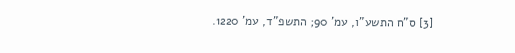[3] ס"ח התשע"ו, עמ' 90; התשפ"ד, עמ' 1220.